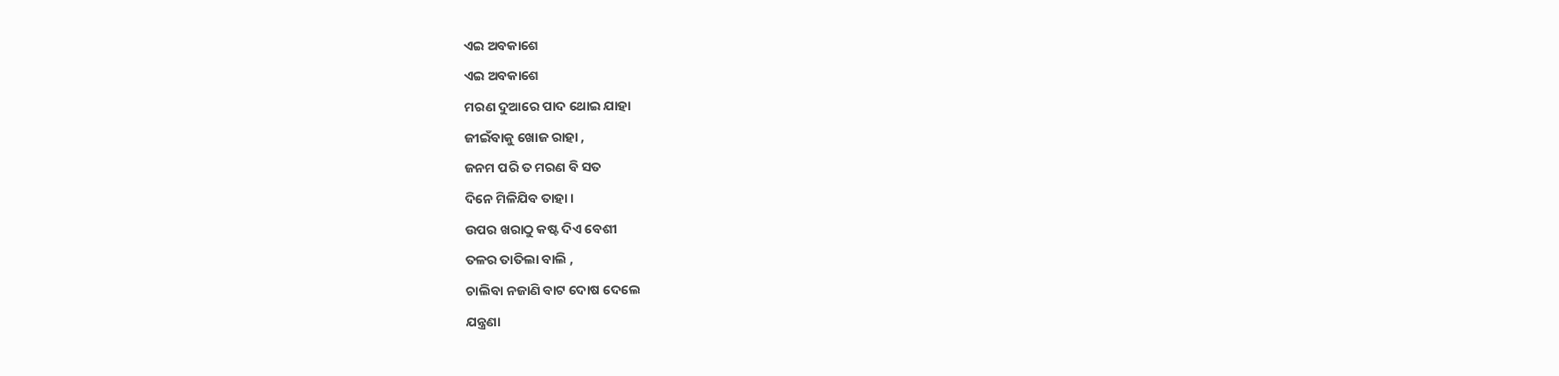ଏଇ ଅବକାଶେ
ଏଇ ଅବକାଶେ
ମରଣ ଦୁଆରେ ପାଦ ଥୋଇ ଯାହା
ଜୀଇଁବାକୁ ଖୋଜ ରାହା ,
ଜନମ ପରି ତ ମରଣ ବି ସତ
ଦିନେ ମିଳିଯିବ ତାହା ।
ଉପର ଖରାଠୁ କଷ୍ଟ ଦିଏ ବେଶୀ
ତଳର ତାତିଲା ବାଲି ,
ଚାଲିବା ନଜାଣି ବାଟ ଦୋଷ ଦେଲେ
ଯନ୍ତ୍ରଣା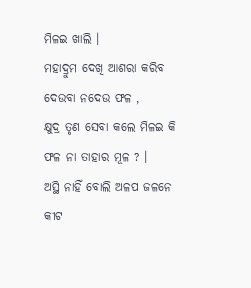ମିଳଇ ଖାଲି ।
ମହାଦ୍ରୁମ ଦେଖି ଆଶରା କରିବ
ଦେଉବା ନଦେଉ ଫଳ ,
କ୍ଷୁଦ୍ର ତୃଣ ସେବା କଲେ ମିଳଇ କି
ଫଳ ନା ତାହାର ମୂଳ ? ।
ଅସ୍ଥି ନାହିଁ ବୋଲି ଅଳପ ଜଳନେ
କୀଟ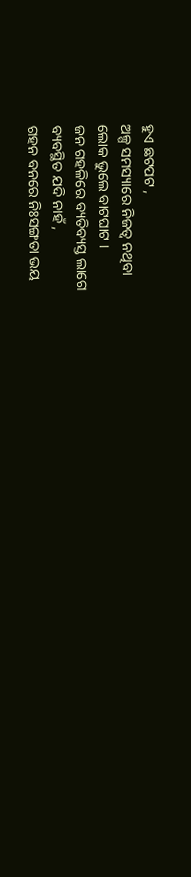ହୁଏ ଛଟପଟ ,
ଅଳ୍ପ ସମସ୍ୟାରେ ନିଜତ୍ବ ନଥିବା
ଲୋକ ଭୁଲେ ବାଟଘାଟ ।
ଜନ ଗହଳିରେ ବ୍ୟତିବ୍ୟସ୍ତ ଲାଗେ
ବ୍ୟବସ୍ଥିତ ଯଦି ନାହଁ ,
ଗହନ ବନରେ ନିଃସଙ୍ଗତା ଭୟ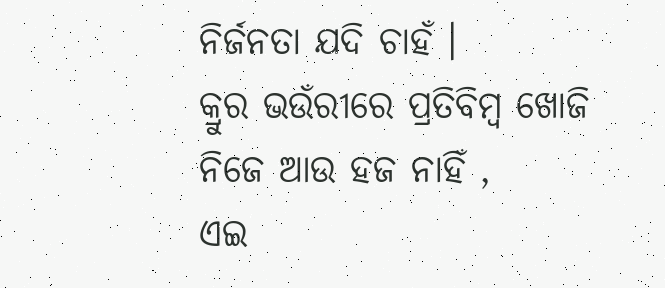ନିର୍ଜନତା ଯଦି ଚାହଁ ।
କ୍ରୁର ଭଉଁରୀରେ ପ୍ରତିବିମ୍ବ ଖୋଜି
ନିଜେ ଆଉ ହଜ ନାହିଁ ,
ଏଇ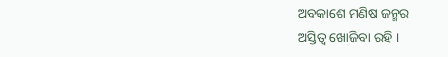ଅବକାଶେ ମଣିଷ ଜନ୍ମର
ଅସ୍ତିତ୍ବ ଖୋଜିବା ରହି ।